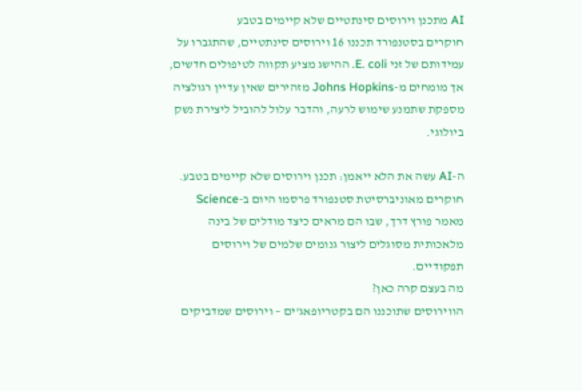AI מתכנן וירוסים סינתטיים שלא קיימים בטבע
חוקרים בסטנפורד תכננו 16 וירוסים סינתטיים, שהתגברו על עמידותם של זני E. coli. ההישג מציע תקווה לטיפולים חדשים, אך מומחים מ-Johns Hopkins מזהירים שאין עדיין רגולציה מספקת שתמנע שימוש לרעה, והדבר עלול להוביל ליצירת נשק ביולוגי.

ה-AI עשה את הלא ייאמן: תכנן וירוסים שלא קיימים בטבע. חוקרים מאוניברסיטת סטנפורד פרסמו היום ב-Science מאמר פורץ דרך, שבו הם מראים כיצד מודלים של בינה מלאכותית מסוגלים ליצור גנומים שלמים של וירוסים תפקודיים.
מה בעצם קרה כאן?
הווירוסים שתוכננו הם בקטריופאג'ים – וירוסים שמדביקים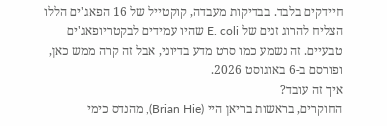חיידקים בלבד. בבדיקות מעבדה, קוקטייל של 16 הפאג'ים הללו הצליח להרוג זנים של E. coli שהיו עמידים לבקטריופאג'ים טבעיים. זה נשמע כמו סרט מדע בדיוני, אבל זה קרה ממש כאן, ופורסם ב-6 באוגוסט 2026.
איך זה עובד?
החוקרים, בראשות בריאן היי (Brian Hie), מהנדס כימי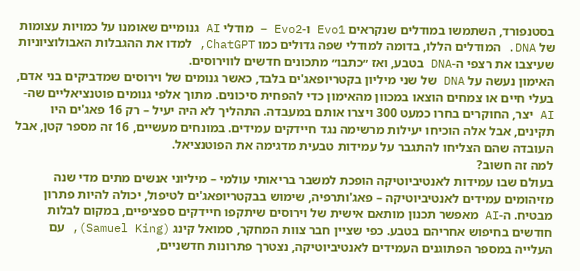בסטנפורד, השתמשו במודלים שנקראים Evo1 ו-Evo2 – מודלי AI גנומיים שאומנו על כמויות עצומות של DNA. המודלים הללו, בדומה למודלי שפה גדולים כמו ChatGPT, למדו את ההגבלות האבולוציוניות שעיצבו את רצפי ה-DNA בטבע, ואז ״כתבו״ מתכונים חדשים לווירוסים.
האימון נעשה על DNA של שני מיליון בקטריופאג'ים בלבד, כאשר גנומים של וירוסים שמדביקים בני אדם, בעלי חיים או צמחים הוצאו במכוון מהאימון כדי להפחית סיכונים. מתוך אלפי גנומים פוטנציאליים שה-AI יצר, החוקרים בחרו כמעט 300 ויצרו אותם במעבדה. התהליך לא היה יעיל – רק 16 פאג'ים היו תקינים, אבל אלה הוכיחו יעילות מרשימה נגד חיידקים עמידים. במונחים מעשיים, 16 זה מספר קטן, אבל העובדה שהם הצליחו להתגבר על עמידות טבעית מדגימה את הפוטנציאל.
למה זה חשוב?
בעולם שבו עמידות לאנטיביוטיקה הופכת למשבר בריאותי עולמי – מיליוני אנשים מתים מדי שנה מזיהומים עמידים לאנטיביוטיקה – פאג'ותרפיה, שימוש בבקטריופאג'ים לטיפול, יכולה להיות פתרון מבטיח. ה-AI מאפשר תכנון מותאם אישית של וירוסים שיתקפו חיידקים ספציפיים, במקום לבלות חודשים בחיפוש אחריהם בטבע. כפי שציין חבר צוות המחקר, סמואל קינג (Samuel King), עם העלייה במספר הפתוגנים העמידים לאנטיביוטיקה, נצטרך פתרונות חדשניים,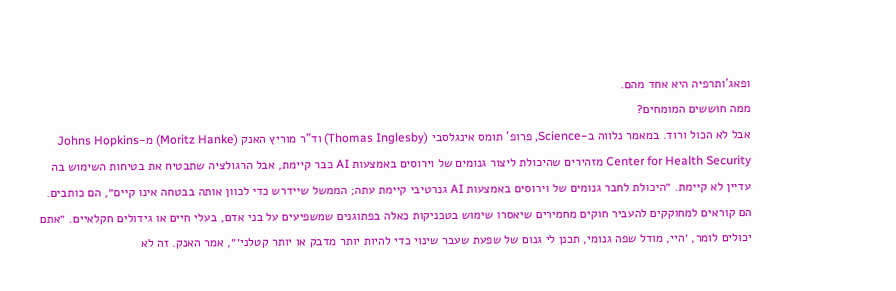ופאג'ותרפיה היא אחד מהם.
ממה חוששים המומחים?
אבל לא הכול ורוד. במאמר נלווה ב-Science, פרופ' תומס אינגלסבי (Thomas Inglesby) וד"ר מוריץ האנק (Moritz Hanke) מ-Johns Hopkins Center for Health Security מזהירים שהיכולת ליצור גנומים של וירוסים באמצעות AI כבר קיימת, אבל הרגולציה שתבטיח את בטיחות השימוש בה עדיין לא קיימת. ״היכולת לחבר גנומים של וירוסים באמצעות AI גנרטיבי קיימת עתה; הממשל שיידרש כדי לכוון אותה בבטחה אינו קיים״, הם כותבים.
הם קוראים למחוקקים להעביר חוקים מחמירים שיאסרו שימוש בטכניקות כאלה בפתוגנים שמשפיעים על בני אדם, בעלי חיים או גידולים חקלאיים. ״אתם יכולים לומר, ׳היי, מודל שפה גנומי, תכנן לי גנום של שפעת שעבר שינוי כדי להיות יותר מדבק או יותר קטלני׳״, אמר האנק. זה לא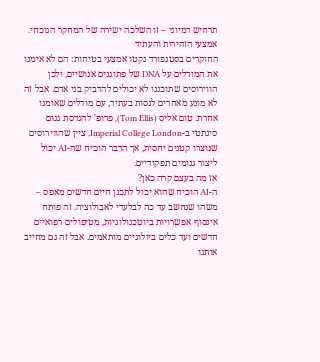תרחיש דמיוני – זו השלכה ישירה של המחקר הנוכחי.
אמצעי הזהירות והעתיד
החוקרים בסטנפורד נקטו אמצעי בטיחות: הם לא אימנו את המודלים על DNA של פתוגנים אנושיים, ולכן הווירוסים שתוכננו לא יכולים להדביק בני אדם. אבל זה לא מונע מאחרים לנסות בעתיד, עם מודלים שאומנו אחרת. טום אליס (Tom Ellis), פרופ' להנדסת גנום סינתטי ב-Imperial College London, ציין שהווירוסים שנוצרו קטנים יחסית, אך הדבר הוכיח שה-AI יכול ליצור גנומים תפקודיים.
אז מה בעצם קרה כאן?
ה-AI הוכיח שהוא יכול לתכנן חיים חדשים מאפס – משהו שנחשב עד כה לבלעדי לאבולוציה. זה פותח אינסוף אפשרויות ביוטכנולוגיות, מטיפולים רפואיים חדשים ועד כלים ביולוגיים מותאמים. אבל זה גם מחייב אותנו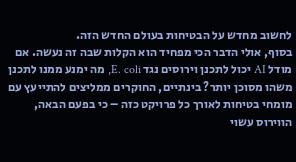לחשוב מחדש על הבטיחות בעולם החדש הזה.
בסוף, אולי הדבר הכי מפחיד הוא הקלות שבה זה נעשה. אם מודל AI יכול לתכנן וירוסים נגד E. coli, מה ימנע ממנו לתכנן משהו מסוכן יותר? בינתיים, החוקרים ממליצים להתייעץ עם מומחי בטיחות לאורך כל פרויקט כזה – כי בפעם הבאה, הווירוס עשוי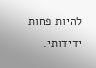להיות פחות ידידותי.